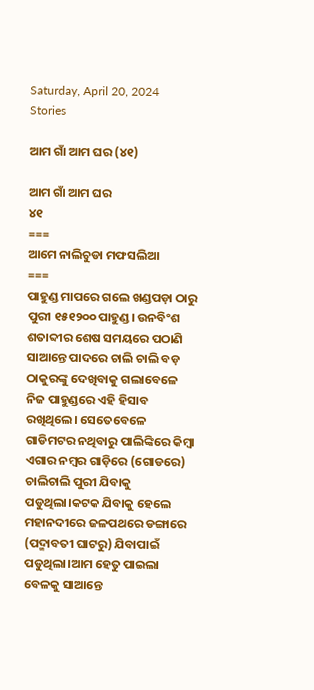Saturday, April 20, 2024
Stories

ଆମ ଗାଁ ଆମ ଘର (୪୧)

ଆମ ଗାଁ ଆମ ଘର
୪୧
===
ଆମେ ନାଲିଚୁଡା ମଫସଲିଆ
===
ପାହୁଣ୍ଡ ମାପରେ ଗଲେ ଖଣ୍ଡପଡ଼ା ଠାରୁ ପୁରୀ ୧୫୧୨୦୦ ପାହୁଣ୍ଡ। ଉନବିଂଶ ଶତାବ୍ଦୀର ଶେଷ ସମୟରେ ପଠାଣି ସାଆନ୍ତେ ପାଦରେ ଚାଲି ଚାଲି ବଡ଼ ଠାକୁରଙ୍କୁ ଦେଖିବାକୁ ଗଲାବେଳେ ନିଜ ପାହୁଣ୍ଡରେ ଏହି ହିସାବ ରଖିଥିଲେ। ସେତେବେଳେ ଗାଡିମଟର ନଥିବାରୁ ପାଲିଙ୍କିରେ କିମ୍ବା ଏଗାର ନମ୍ବର ଗାଡ଼ିରେ (ଗୋଡରେ) ଚାଲିଚାଲି ପୁରୀ ଯିବାକୁ ପଡୁଥିଲା।କଟକ ଯିବାକୁ ହେଲେ ମହାନଦୀରେ ଜଳପଥରେ ଡଙ୍ଗାରେ (ପଦ୍ମାବତୀ ଘାଟରୁ) ଯିବାପାଇଁ ପଡୁଥିଲା।ଆମ ହେତୁ ପାଇଲା ବେଳକୁ ସାଆନ୍ତେ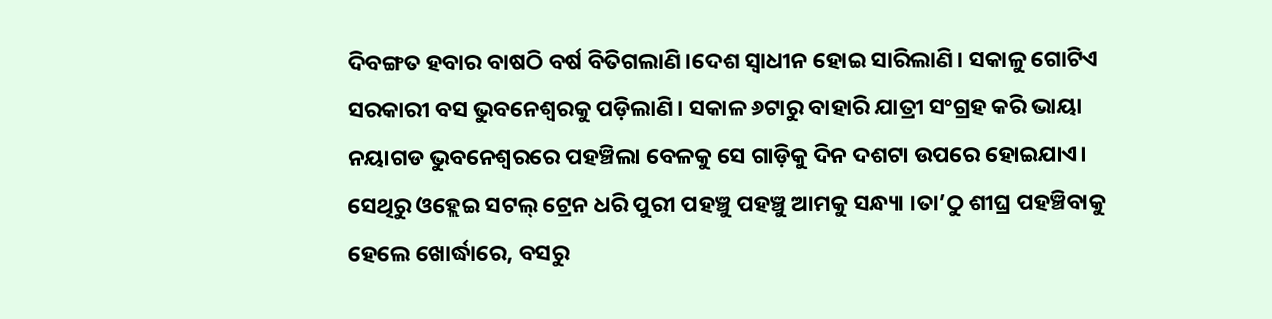ଦିବଙ୍ଗତ ହବାର ବାଷଠି ବର୍ଷ ବିତିଗଲାଣି।ଦେଶ ସ୍ବାଧୀନ ହୋଇ ସାରିଲାଣି। ସକାଳୁ ଗୋଟିଏ ସରକାରୀ ବସ ଭୁବନେଶ୍ଵରକୁ ପଡ଼ିଲାଣି। ସକାଳ ୬ଟାରୁ ବାହାରି ଯାତ୍ରୀ ସଂଗ୍ରହ କରି ଭାୟା ନୟାଗଡ ଭୁବନେଶ୍ଵରରେ ପହଞ୍ଚିଲା ବେଳକୁ ସେ ଗାଡ଼ିକୁ ଦିନ ଦଶଟା ଉପରେ ହୋଇଯାଏ। ସେଥିରୁ ଓହ୍ଲେଇ ସଟଲ୍ ଟ୍ରେନ ଧରି ପୁରୀ ପହଞ୍ଚୁ ପହଞ୍ଚୁ ଆମକୁ ସନ୍ଧ୍ୟା ।ତା’ଠୁ ଶୀଘ୍ର ପହଞ୍ଚିବାକୁ ହେଲେ ଖୋର୍ଦ୍ଧାରେ, ବସରୁ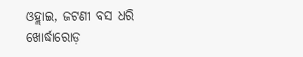ଓହ୍ଲାଇ, ଜଟଣୀ ବସ ଧରି ଖୋର୍ଦ୍ଧାରୋଡ଼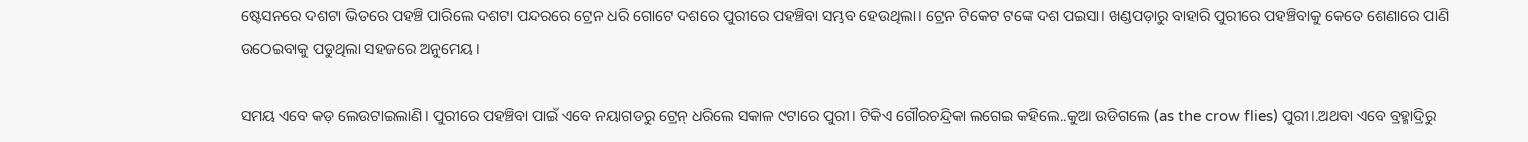ଷ୍ଟେସନରେ ଦଶଟା ଭିତରେ ପହଞ୍ଚି ପାରିଲେ ଦଶଟା ପନ୍ଦରରେ ଟ୍ରେନ ଧରି ଗୋଟେ ଦଶରେ ପୁରୀରେ ପହଞ୍ଚିବା ସମ୍ଭବ ହେଉଥିଲା। ଟ୍ରେନ ଟିକେଟ ଟଙ୍କେ ଦଶ ପଇସା। ଖଣ୍ଡପଡ଼ାରୁ ବାହାରି ପୁରୀରେ ପହଞ୍ଚିବାକୁ କେତେ ଶେଣାରେ ପାଣି ଉଠେଇବାକୁ ପଡୁଥିଲା ସହଜରେ ଅନୁମେୟ।

ସମୟ ଏବେ କଡ଼ ଲେଉଟାଇଲାଣି। ପୁରୀରେ ପହଞ୍ଚିବା ପାଇଁ ଏବେ ନୟାଗଡରୁ ଟ୍ରେନ୍ ଧରିଲେ ସକାଳ ୯ଟାରେ ପୁରୀ। ଟିକିଏ ଗୌରଚନ୍ଦ୍ରିକା ଲଗେଇ କହିଲେ..କୁଆ ଉଡିଗଲେ (as the crow flies) ପୁରୀ।.ଅଥବା ଏବେ ବ୍ରହ୍ମାଦ୍ରିରୁ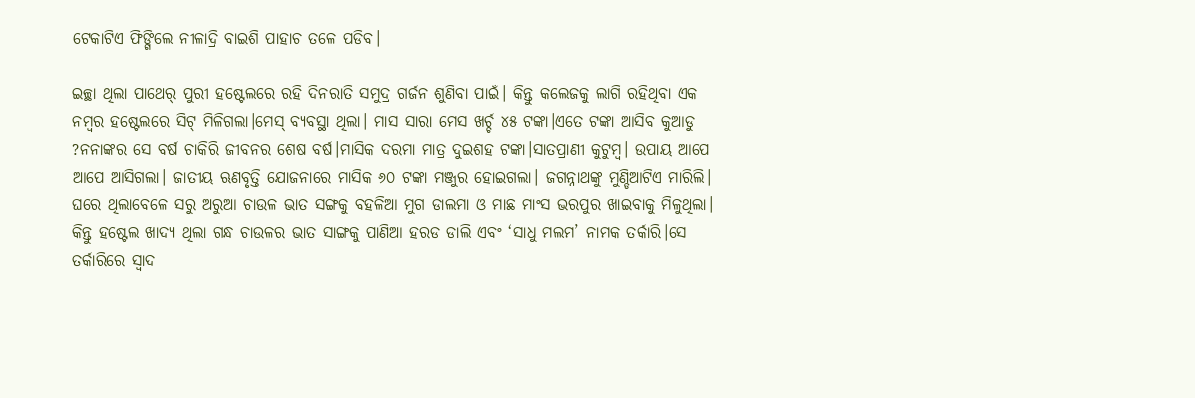ଟେକାଟିଏ ଫିଙ୍ଗିଲେ ନୀଳାଦ୍ରି ବାଇଶି ପାହାଚ ତଳେ ପଡିବ।

ଇଚ୍ଛା ଥିଲା ପାଥେର୍ ପୁରୀ ହଷ୍ଟେଲରେ ରହି ଦିନରାତି ସମୁଦ୍ର ଗର୍ଜନ ଶୁଣିବା ପାଇଁ। କିନ୍ତୁ କଲେଜକୁ ଲାଗି ରହିଥିବା ଏକ ନମ୍ବର ହଷ୍ଟେଲରେ ସିଟ୍ ମିଳିଗଲା।ମେସ୍ ବ୍ୟବସ୍ଥା ଥିଲା। ମାସ ସାରା ମେସ ଖର୍ଚ୍ଚ ୪୫ ଟଙ୍କା।ଏତେ ଟଙ୍କା ଆସିବ କୁଆଡୁ ?ନନାଙ୍କର ସେ ବର୍ଷ ଚାକିରି ଜୀବନର ଶେଷ ବର୍ଷ।ମାସିକ ଦରମା ମାତ୍ର ଦୁଇଶହ ଟଙ୍କା।ସାତପ୍ରାଣୀ କୁଟୁମ୍ବ। ଉପାୟ ଆପେ ଆପେ ଆସିଗଲା। ଜାତୀୟ ଋଣବୃତ୍ତି ଯୋଜନାରେ ମାସିକ ୬୦ ଟଙ୍କା ମଞ୍ଜୁର ହୋଇଗଲା। ଜଗନ୍ନାଥଙ୍କୁ ମୁଣ୍ଡିଆଟିଏ ମାରିଲି।
ଘରେ ଥିଲାବେଳେ ସରୁ ଅରୁଆ ଚାଉଳ ଭାତ ସଙ୍ଗକୁ ବହଳିଆ ମୁଗ ଡାଲମା ଓ ମାଛ ମାଂସ ଭରପୁର ଖାଇବାକୁ ମିଳୁଥିଲା। କିନ୍ତୁ ହଷ୍ଟେଲ ଖାଦ୍ୟ ଥିଲା ଗନ୍ଧ ଚାଉଳର ଭାତ ସାଙ୍ଗକୁ ପାଣିଆ ହରଡ ଡାଲି ଏବଂ ‘ସାଧୁ ମଲମ’ ନାମକ ତର୍କାରି।ସେ ତର୍କାରିରେ ସ୍ବାଦ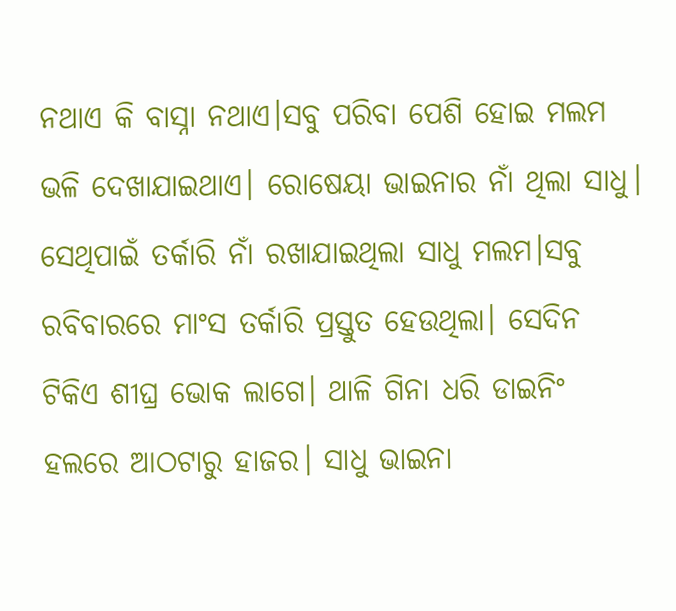ନଥାଏ କି ବାସ୍ନା ନଥାଏ।ସବୁ ପରିବା ପେଶି ହୋଇ ମଲମ ଭଳି ଦେଖାଯାଇଥାଏ। ରୋଷେୟା ଭାଇନାର ନାଁ ଥିଲା ସାଧୁ। ସେଥିପାଇଁ ତର୍କାରି ନାଁ ରଖାଯାଇଥିଲା ସାଧୁ ମଲମ।ସବୁ ରବିବାରରେ ମାଂସ ତର୍କାରି ପ୍ରସ୍ତୁତ ହେଉଥିଲା। ସେଦିନ ଟିକିଏ ଶୀଘ୍ର ଭୋକ ଲାଗେ। ଥାଳି ଗିନା ଧରି ଡାଇନିଂ ହଲରେ ଆଠଟାରୁ ହାଜର। ସାଧୁ ଭାଇନା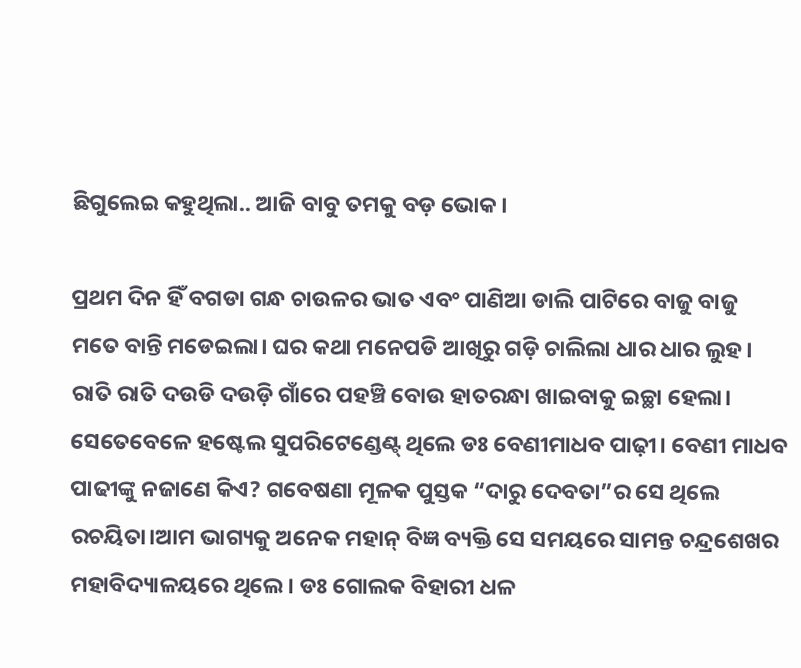ଛିଗୁଲେଇ କହୁଥିଲା.. ଆଜି ବାବୁ ତମକୁ ବଡ଼ ଭୋକ।

ପ୍ରଥମ ଦିନ ହିଁ ବଗଡା ଗନ୍ଧ ଚାଉଳର ଭାତ ଏବଂ ପାଣିଆ ଡାଲି ପାଟିରେ ବାଜୁ ବାଜୁ ମତେ ବାନ୍ତି ମଡେଇଲା। ଘର କଥା ମନେପଡି ଆଖିରୁ ଗଡ଼ି ଚାଲିଲା ଧାର ଧାର ଲୁହ। ରାତି ରାତି ଦଉଡି ଦଉଡ଼ି ଗାଁରେ ପହଞ୍ଚି ବୋଉ ହାତରନ୍ଧା ଖାଇବାକୁ ଇଚ୍ଛା ହେଲା।
ସେତେବେଳେ ହଷ୍ଟେଲ ସୁପରିଟେଣ୍ଡେଣ୍ଟ୍ ଥିଲେ ଡଃ ବେଣୀମାଧବ ପାଢ଼ୀ। ବେଣୀ ମାଧବ ପାଢୀଙ୍କୁ ନଜାଣେ କିଏ? ଗବେଷଣା ମୂଳକ ପୁସ୍ତକ “ଦାରୁ ଦେବତା”ର ସେ ଥିଲେ ରଚୟିତା।ଆମ ଭାଗ୍ୟକୁ ଅନେକ ମହାନ୍ ବିଜ୍ଞ ବ୍ୟକ୍ତି ସେ ସମୟରେ ସାମନ୍ତ ଚନ୍ଦ୍ରଶେଖର ମହାବିଦ୍ୟାଳୟରେ ଥିଲେ। ଡଃ ଗୋଲକ ବିହାରୀ ଧଳ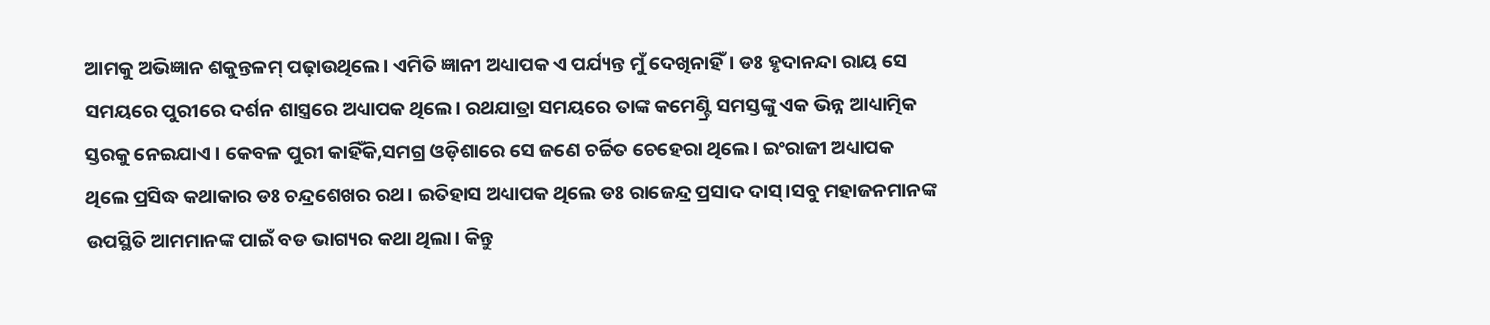ଆମକୁ ଅଭିଜ୍ଞାନ ଶକୁନ୍ତଳମ୍ ପଢ଼ାଉଥିଲେ। ଏମିତି ଜ୍ଞାନୀ ଅଧ୍ୟାପକ ଏ ପର୍ଯ୍ୟନ୍ତ ମୁଁ ଦେଖିନାହିଁ। ଡଃ ହୃଦାନନ୍ଦା ରାୟ ସେ ସମୟରେ ପୁରୀରେ ଦର୍ଶନ ଶାସ୍ତ୍ରରେ ଅଧ୍ୟାପକ ଥିଲେ। ରଥଯାତ୍ରା ସମୟରେ ତାଙ୍କ କମେଣ୍ଟ୍ରି ସମସ୍ତଙ୍କୁ ଏକ ଭିନ୍ନ ଆଧ୍ୟାତ୍ମିକ ସ୍ତରକୁ ନେଇଯାଏ । କେବଳ ପୁରୀ କାହିଁକି,ସମଗ୍ର ଓଡ଼ିଶାରେ ସେ ଜଣେ ଚର୍ଚ୍ଚିତ ଚେହେରା ଥିଲେ। ଇଂରାଜୀ ଅଧ୍ୟାପକ ଥିଲେ ପ୍ରସିଦ୍ଧ କଥାକାର ଡଃ ଚନ୍ଦ୍ରଶେଖର ରଥ। ଇତିହାସ ଅଧ୍ୟାପକ ଥିଲେ ଡଃ ରାଜେନ୍ଦ୍ର ପ୍ରସାଦ ଦାସ୍।ସବୁ ମହାଜନମାନଙ୍କ ଉପସ୍ଥିତି ଆମମାନଙ୍କ ପାଇଁ ବଡ ଭାଗ୍ୟର କଥା ଥିଲା। କିନ୍ତୁ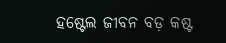ହଷ୍ଟେଲ ଜୀବନ ବଡ଼ କଷ୍ଟ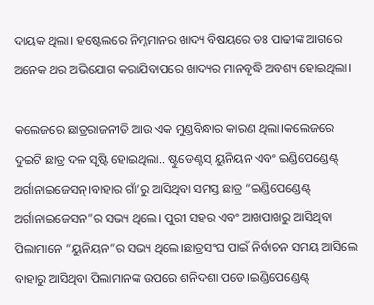ଦାୟକ ଥିଲା। ହଷ୍ଟେଲରେ ନିମ୍ନମାନର ଖାଦ୍ୟ ବିଷୟରେ ଡଃ ପାଢୀଙ୍କ ଆଗରେ ଅନେକ ଥର ଅଭିଯୋଗ କରାଯିବାପରେ ଖାଦ୍ୟର ମାନବୃଦ୍ଧି ଅବଶ୍ୟ ହୋଇଥିଲା।

କଲେଜରେ ଛାତ୍ରରାଜନୀତି ଆଉ ଏକ ମୁଣ୍ଡବିନ୍ଧାର କାରଣ ଥିଲା।କଲେଜରେ ଦୁଇଟି ଛାତ୍ର ଦଳ ସୃଷ୍ଟି ହୋଇଥିଲା.. ଷ୍ଟୁଡେଣ୍ଟସ୍ ୟୁନିୟନ ଏବଂ ଇଣ୍ଡିପେଣ୍ଡେଣ୍ଟ୍ ଅର୍ଗାନାଇଜେସନ୍।ବାହାର ଗାଁ’ରୁ ଆସିଥିବା ସମସ୍ତ ଛାତ୍ର “ଇଣ୍ଡିପେଣ୍ଡେଣ୍ଟ୍ ଅର୍ଗାନାଇଜେସନ”ର ସଭ୍ୟ ଥିଲେ। ପୁରୀ ସହର ଏବଂ ଆଖପାଖରୁ ଆସିଥିବା ପିଲାମାନେ “ୟୁନିୟନ”ର ସଭ୍ୟ ଥିଲେ।ଛାତ୍ରସଂଘ ପାଇଁ ନିର୍ବାଚନ ସମୟ ଆସିଲେ ବାହାରୁ ଆସିଥିବା ପିଲାମାନଙ୍କ ଉପରେ ଶନିଦଶା ପଡେ।ଇଣ୍ଡିପେଣ୍ଡେଣ୍ଟ୍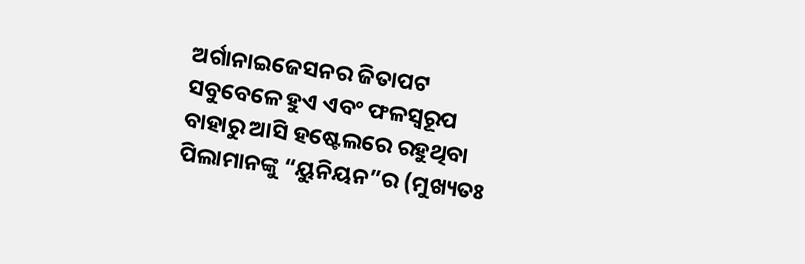ଅର୍ଗାନାଇଜେସନର ଜିତାପଟ ସବୁବେଳେ ହୁଏ ଏବଂ ଫଳସ୍ବରୂପ ବାହାରୁ ଆସି ହଷ୍ଟେଲରେ ରହୁଥିବା ପିଲାମାନଙ୍କୁ “ୟୁନିୟନ”ର (ମୁଖ୍ୟତଃ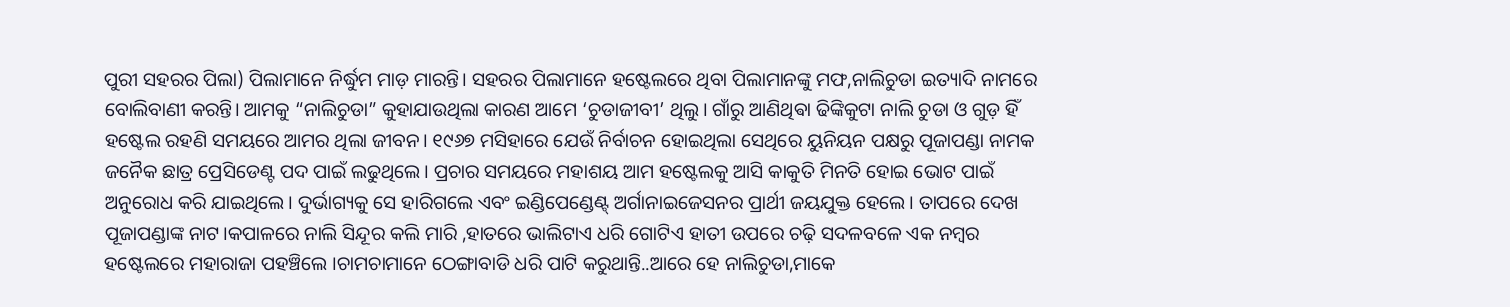ପୁରୀ ସହରର ପିଲା) ପିଲାମାନେ ନିର୍ଦ୍ଧୁମ ମାଡ଼ ମାରନ୍ତି। ସହରର ପିଲାମାନେ ହଷ୍ଟେଲରେ ଥିବା ପିଲାମାନଙ୍କୁ ମଫ,ନାଲିଚୁଡା ଇତ୍ୟାଦି ନାମରେ ବୋଲିବାଣୀ କରନ୍ତି। ଆମକୁ “ନାଲିଚୁଡା” କୁହାଯାଉଥିଲା କାରଣ ଆମେ ‘ଚୁଡାଜୀବୀ’ ଥିଲୁ। ଗାଁରୁ ଆଣିଥିଵା ଢିଙ୍କିକୁଟା ନାଲି ଚୁଡା ଓ ଗୁଡ଼ ହିଁ ହଷ୍ଟେଲ ରହଣି ସମୟରେ ଆମର ଥିଲା ଜୀବନ। ୧୯୬୭ ମସିହାରେ ଯେଉଁ ନିର୍ବାଚନ ହୋଇଥିଲା ସେଥିରେ ୟୁନିୟନ ପକ୍ଷରୁ ପୂଜାପଣ୍ଡା ନାମକ ଜନୈକ ଛାତ୍ର ପ୍ରେସିଡେଣ୍ଟ ପଦ ପାଇଁ ଲଢୁଥିଲେ। ପ୍ରଚାର ସମୟରେ ମହାଶୟ ଆମ ହଷ୍ଟେଲକୁ ଆସି କାକୁତି ମିନତି ହୋଇ ଭୋଟ ପାଇଁ ଅନୁରୋଧ କରି ଯାଇଥିଲେ। ଦୁର୍ଭାଗ୍ୟକୁ ସେ ହାରିଗଲେ ଏବଂ ଇଣ୍ଡିପେଣ୍ଡେଣ୍ଟ୍ ଅର୍ଗାନାଇଜେସନର ପ୍ରାର୍ଥୀ ଜୟଯୁକ୍ତ ହେଲେ। ତାପରେ ଦେଖ ପୂଜାପଣ୍ଡାଙ୍କ ନାଟ।କପାଳରେ ନାଲି ସିନ୍ଦୂର କଲି ମାରି ,ହାତରେ ଭାଲିଟାଏ ଧରି ଗୋଟିଏ ହାତୀ ଉପରେ ଚଢ଼ି ସଦଳବଳେ ଏକ ନମ୍ବର ହଷ୍ଟେଲରେ ମହାରାଜା ପହଞ୍ଚିଲେ ।ଚାମଚାମାନେ ଠେଙ୍ଗାବାଡି ଧରି ପାଟି କରୁଥାନ୍ତି..ଆରେ ହେ ନାଲିଚୁଡା,ମାକେ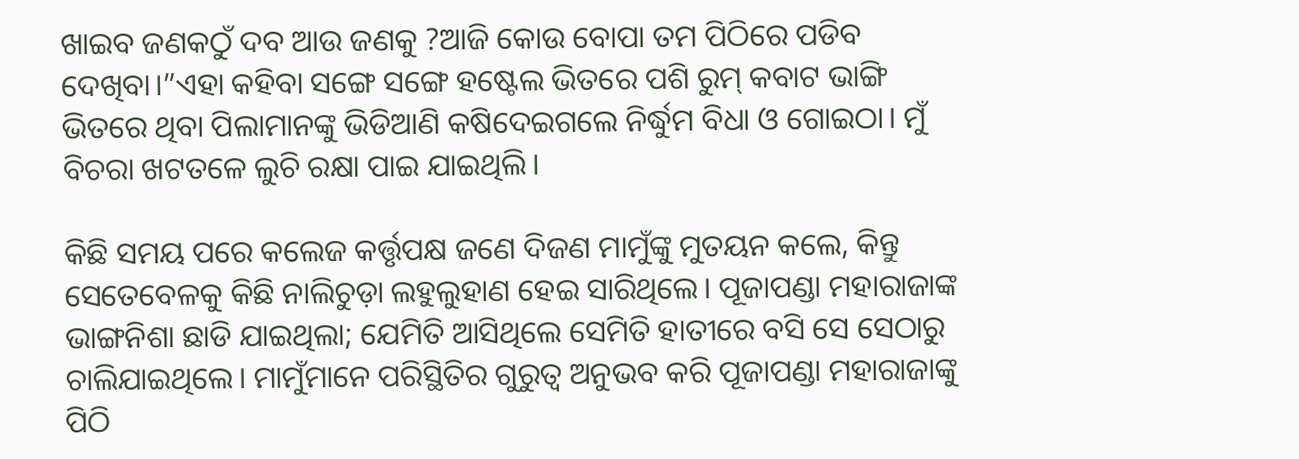ଖାଇବ ଜଣକଠୁଁ ଦବ ଆଉ ଜଣକୁ ?ଆଜି କୋଉ ବୋପା ତମ ପିଠିରେ ପଡିବ ଦେଖିବା।”ଏହା କହିବା ସଙ୍ଗେ ସଙ୍ଗେ ହଷ୍ଟେଲ ଭିତରେ ପଶି ରୁମ୍ କବାଟ ଭାଙ୍ଗି ଭିତରେ ଥିବା ପିଲାମାନଙ୍କୁ ଭିଡିଆଣି କଷିଦେଇଗଲେ ନିର୍ଦ୍ଧୁମ ବିଧା ଓ ଗୋଇଠା। ମୁଁ ବିଚରା ଖଟତଳେ ଲୁଚି ରକ୍ଷା ପାଇ ଯାଇଥିଲି।

କିଛି ସମୟ ପରେ କଲେଜ କର୍ତ୍ତୃପକ୍ଷ ଜଣେ ଦିଜଣ ମାମୁଁଙ୍କୁ ମୁତୟନ କଲେ, କିନ୍ତୁ ସେତେବେଳକୁ କିଛି ନାଲିଚୁଡ଼ା ଲହୁଲୁହାଣ ହେଇ ସାରିଥିଲେ। ପୂଜାପଣ୍ଡା ମହାରାଜାଙ୍କ ଭାଙ୍ଗନିଶା ଛାଡି ଯାଇଥିଲା; ଯେମିତି ଆସିଥିଲେ ସେମିତି ହାତୀରେ ବସି ସେ ସେଠାରୁ ଚାଲିଯାଇଥିଲେ। ମାମୁଁମାନେ ପରିସ୍ଥିତିର ଗୁରୁତ୍ବ ଅନୁଭବ କରି ପୂଜାପଣ୍ଡା ମହାରାଜାଙ୍କୁ ପିଠି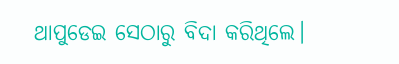ଥାପୁଡେଇ ସେଠାରୁ ବିଦା କରିଥିଲେ।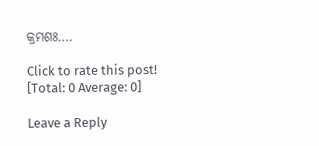କ୍ରମଶଃ….

Click to rate this post!
[Total: 0 Average: 0]

Leave a Reply